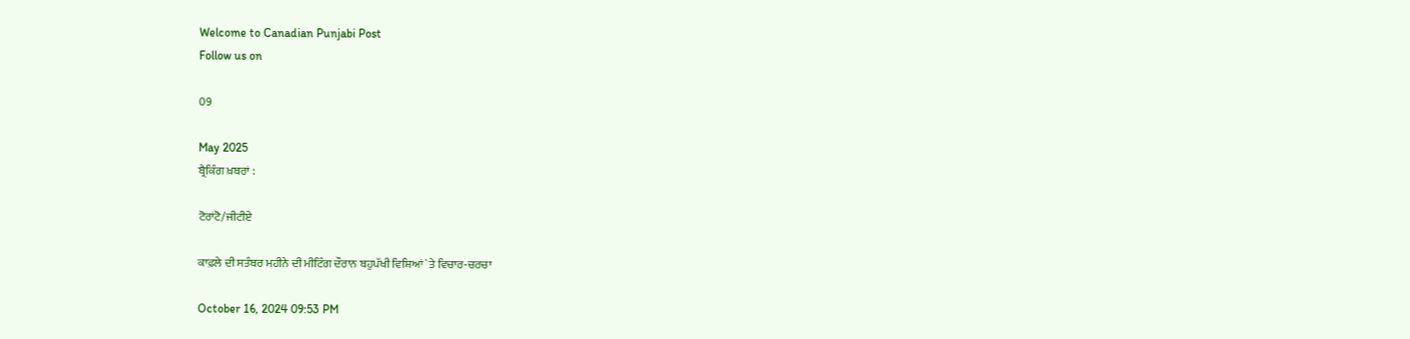Welcome to Canadian Punjabi Post
Follow us on

09

May 2025
ਬ੍ਰੈਕਿੰਗ ਖ਼ਬਰਾਂ :

ਟੋਰਾਂਟੋ/ਜੀਟੀਏ

ਕਾਫ਼ਲੇ ਦੀ ਸਤੰਬਰ ਮਹੀਨੇ ਦੀ ਮੀਟਿੰਗ ਦੌਰਾਨ ਬਹੁਪੱਖੀ ਵਿਸ਼ਿਆਂ `ਤੇ ਵਿਚਾਰ-ਚਰਚਾ

October 16, 2024 09:53 PM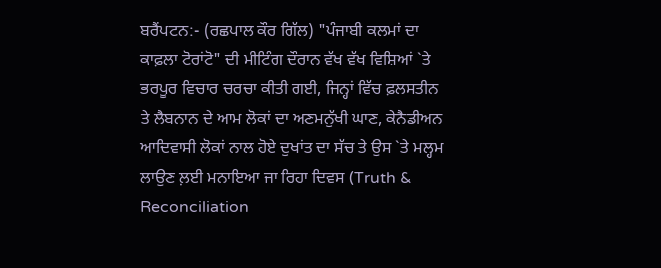ਬਰੈਂਪਟਨ:- (ਰਛਪਾਲ ਕੌਰ ਗਿੱਲ) "ਪੰਜਾਬੀ ਕਲਮਾਂ ਦਾ ਕਾਫ਼ਲਾ ਟੋਰਾਂਟੋ" ਦੀ ਮੀਟਿੰਗ ਦੌਰਾਨ ਵੱਖ ਵੱਖ ਵਿਸ਼ਿਆਂ `ਤੇ ਭਰਪੂਰ ਵਿਚਾਰ ਚਰਚਾ ਕੀਤੀ ਗਈ, ਜਿਨ੍ਹਾਂ ਵਿੱਚ ਫ਼ਲਸਤੀਨ ਤੇ ਲੈਬਨਾਨ ਦੇ ਆਮ ਲੋਕਾਂ ਦਾ ਅਣਮਨੁੱਖੀ ਘਾਣ, ਕੇਨੈਡੀਅਨ ਆਦਿਵਾਸੀ ਲੋਕਾਂ ਨਾਲ ਹੋਏ ਦੁਖਾਂਤ ਦਾ ਸੱਚ ਤੇ ਉਸ `ਤੇ ਮਲ੍ਹਮ ਲਾਉਣ ਲ਼ਈ ਮਨਾਇਆ ਜਾ ਰਿਹਾ ਦਿਵਸ (Truth & Reconciliation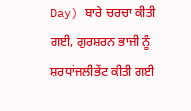Day) ਬਾਰੇ ਚਰਚਾ ਕੀਤੀ ਗਈ, ਗੁਰਸ਼ਰਨ ਭਾਜੀ ਨੂੰ ਸ਼ਰਧਾਂਜਲੀਭੇਂਟ ਕੀਤੀ ਗਈ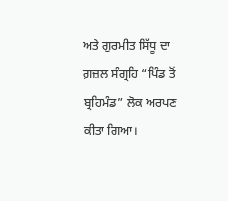ਅਤੇ ਗੁਰਮੀਤ ਸਿੱਧੂ ਦਾ ਗ਼ਜ਼ਲ ਸੰਗ੍ਰਹਿ “ਪਿੰਡ ਤੋਂ ਬ੍ਰਹਿਮੰਡ” ਲੋਕ ਅਰਪਣ ਕੀਤਾ ਗਿਆ।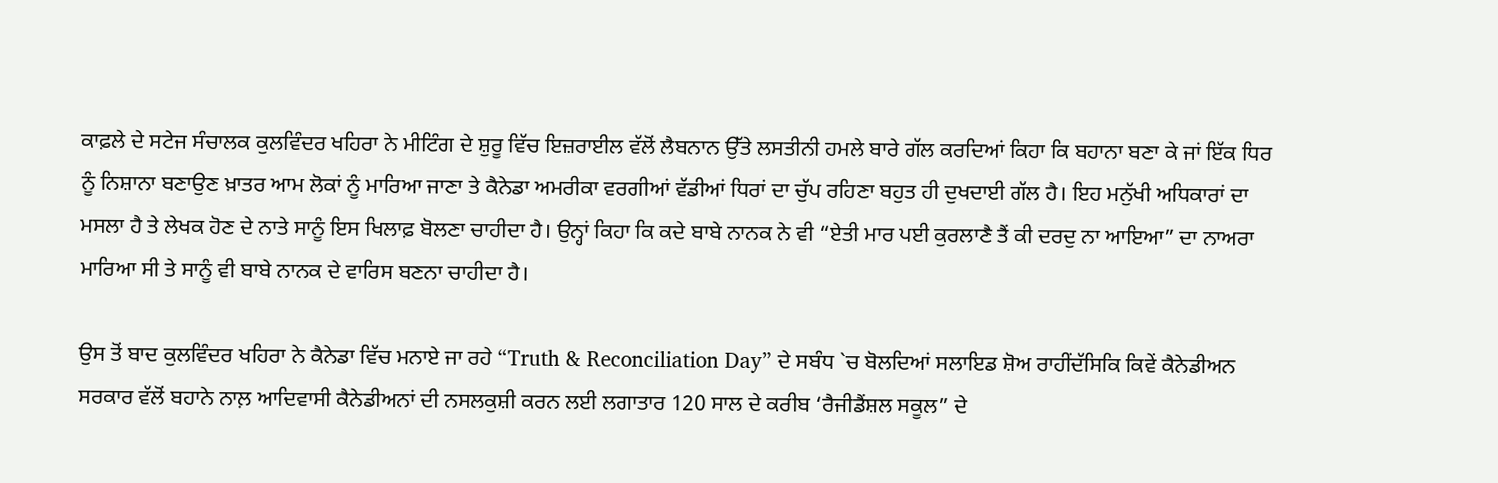ਕਾਫ਼ਲੇ ਦੇ ਸਟੇਜ ਸੰਚਾਲਕ ਕੁਲਵਿੰਦਰ ਖਹਿਰਾ ਨੇ ਮੀਟਿੰਗ ਦੇ ਸ਼ੁਰੂ ਵਿੱਚ ਇਜ਼ਰਾਈਲ ਵੱਲੋਂ ਲੈਬਨਾਨ ਉੱਤੇ ਲਸਤੀਨੀ ਹਮਲੇ ਬਾਰੇ ਗੱਲ ਕਰਦਿਆਂ ਕਿਹਾ ਕਿ ਬਹਾਨਾ ਬਣਾ ਕੇ ਜਾਂ ਇੱਕ ਧਿਰ ਨੂੰ ਨਿਸ਼ਾਨਾ ਬਣਾਉਣ ਖ਼ਾਤਰ ਆਮ ਲੋਕਾਂ ਨੂੰ ਮਾਰਿਆ ਜਾਣਾ ਤੇ ਕੈਨੇਡਾ ਅਮਰੀਕਾ ਵਰਗੀਆਂ ਵੱਡੀਆਂ ਧਿਰਾਂ ਦਾ ਚੁੱਪ ਰਹਿਣਾ ਬਹੁਤ ਹੀ ਦੁਖਦਾਈ ਗੱਲ ਹੈ। ਇਹ ਮਨੁੱਖੀ ਅਧਿਕਾਰਾਂ ਦਾ ਮਸਲਾ ਹੈ ਤੇ ਲੇਖਕ ਹੋਣ ਦੇ ਨਾਤੇ ਸਾਨੂੰ ਇਸ ਖਿਲਾਫ਼ ਬੋਲਣਾ ਚਾਹੀਦਾ ਹੈ। ਉਨ੍ਹਾਂ ਕਿਹਾ ਕਿ ਕਦੇ ਬਾਬੇ ਨਾਨਕ ਨੇ ਵੀ “ਏਤੀ ਮਾਰ ਪਈ ਕੁਰਲਾਣੈ ਤੈਂ ਕੀ ਦਰਦੁ ਨਾ ਆਇਆ” ਦਾ ਨਾਅਰਾ ਮਾਰਿਆ ਸੀ ਤੇ ਸਾਨੂੰ ਵੀ ਬਾਬੇ ਨਾਨਕ ਦੇ ਵਾਰਿਸ ਬਣਨਾ ਚਾਹੀਦਾ ਹੈ।

ਉਸ ਤੋਂ ਬਾਦ ਕੁਲਵਿੰਦਰ ਖਹਿਰਾ ਨੇ ਕੈਨੇਡਾ ਵਿੱਚ ਮਨਾਏ ਜਾ ਰਹੇ “Truth & Reconciliation Day” ਦੇ ਸਬੰਧ `ਚ ਬੋਲਦਿਆਂ ਸਲਾਇਡ ਸ਼ੋਅ ਰਾਹੀਂਦੱਸਿਕਿ ਕਿਵੇਂ ਕੈਨੇਡੀਅਨ ਸਰਕਾਰ ਵੱਲੋਂ ਬਹਾਨੇ ਨਾਲ਼ ਆਦਿਵਾਸੀ ਕੈਨੇਡੀਅਨਾਂ ਦੀ ਨਸਲਕੁਸ਼ੀ ਕਰਨ ਲਈ ਲਗਾਤਾਰ 120 ਸਾਲ ਦੇ ਕਰੀਬ ‘ਰੈਜੀਡੈਂਸ਼ਲ ਸਕੂਲ” ਦੇ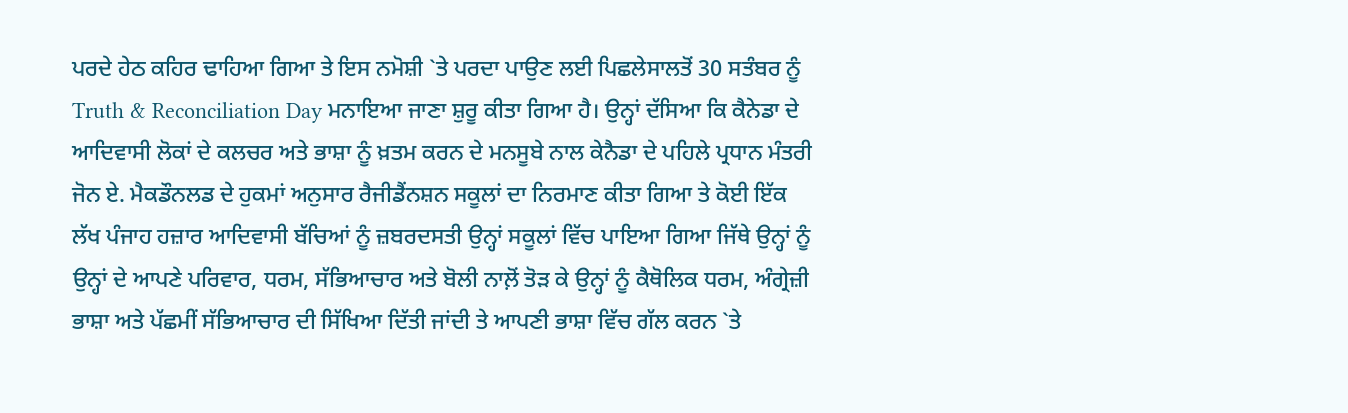ਪਰਦੇ ਹੇਠ ਕਹਿਰ ਢਾਹਿਆ ਗਿਆ ਤੇ ਇਸ ਨਮੋਸ਼ੀ `ਤੇ ਪਰਦਾ ਪਾਉਣ ਲਈ ਪਿਛਲੇਸਾਲਤੋਂ 30 ਸਤੰਬਰ ਨੂੰ Truth & Reconciliation Day ਮਨਾਇਆ ਜਾਣਾ ਸ਼ੁਰੂ ਕੀਤਾ ਗਿਆ ਹੈ। ਉਨ੍ਹਾਂ ਦੱਸਿਆ ਕਿ ਕੈਨੇਡਾ ਦੇ ਆਦਿਵਾਸੀ ਲੋਕਾਂ ਦੇ ਕਲਚਰ ਅਤੇ ਭਾਸ਼ਾ ਨੂੰ ਖ਼ਤਮ ਕਰਨ ਦੇ ਮਨਸੂਬੇ ਨਾਲ ਕੇਨੈਡਾ ਦੇ ਪਹਿਲੇ ਪ੍ਰਧਾਨ ਮੰਤਰੀ ਜੋਨ ਏ. ਮੈਕਡੌਨਲਡ ਦੇ ਹੁਕਮਾਂ ਅਨੁਸਾਰ ਰੈਜੀਡੈਂਨਸ਼ਨ ਸਕੂਲਾਂ ਦਾ ਨਿਰਮਾਣ ਕੀਤਾ ਗਿਆ ਤੇ ਕੋਈ ਇੱਕ ਲੱਖ ਪੰਜਾਹ ਹਜ਼ਾਰ ਆਦਿਵਾਸੀ ਬੱਚਿਆਂ ਨੂੰ ਜ਼ਬਰਦਸਤੀ ਉਨ੍ਹਾਂ ਸਕੂਲਾਂ ਵਿੱਚ ਪਾਇਆ ਗਿਆ ਜਿੱਥੇ ਉਨ੍ਹਾਂ ਨੂੰ ਉਨ੍ਹਾਂ ਦੇ ਆਪਣੇ ਪਰਿਵਾਰ, ਧਰਮ, ਸੱਭਿਆਚਾਰ ਅਤੇ ਬੋਲੀ ਨਾਲ਼ੋਂ ਤੋੜ ਕੇ ਉਨ੍ਹਾਂ ਨੂੰ ਕੈਥੋਲਿਕ ਧਰਮ, ਅੰਗ੍ਰੇਜ਼ੀ ਭਾਸ਼ਾ ਅਤੇ ਪੱਛਮੀਂ ਸੱਭਿਆਚਾਰ ਦੀ ਸਿੱਖਿਆ ਦਿੱਤੀ ਜਾਂਦੀ ਤੇ ਆਪਣੀ ਭਾਸ਼ਾ ਵਿੱਚ ਗੱਲ ਕਰਨ `ਤੇ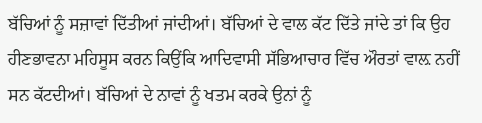ਬੱਚਿਆਂ ਨੂੰ ਸਜ਼ਾਵਾਂ ਦਿੱਤੀਆਂ ਜਾਂਦੀਆਂ। ਬੱਚਿਆਂ ਦੇ ਵਾਲ ਕੱਟ ਦਿੱਤੇ ਜਾਂਦੇ ਤਾਂ ਕਿ ਉਹ ਹੀਣਭਾਵਨਾ ਮਹਿਸੂਸ ਕਰਨ ਕਿਉਂਕਿ ਆਦਿਵਾਸੀ ਸੱਭਿਆਚਾਰ ਵਿੱਚ ਔਰਤਾਂ ਵਾਲ਼ ਨਹੀਂ ਸਨ ਕੱਟਦੀਆਂ। ਬੱਚਿਆਂ ਦੇ ਨਾਵਾਂ ਨੂੰ ਖਤਮ ਕਰਕੇ ਉਨਾਂ ਨੂੰ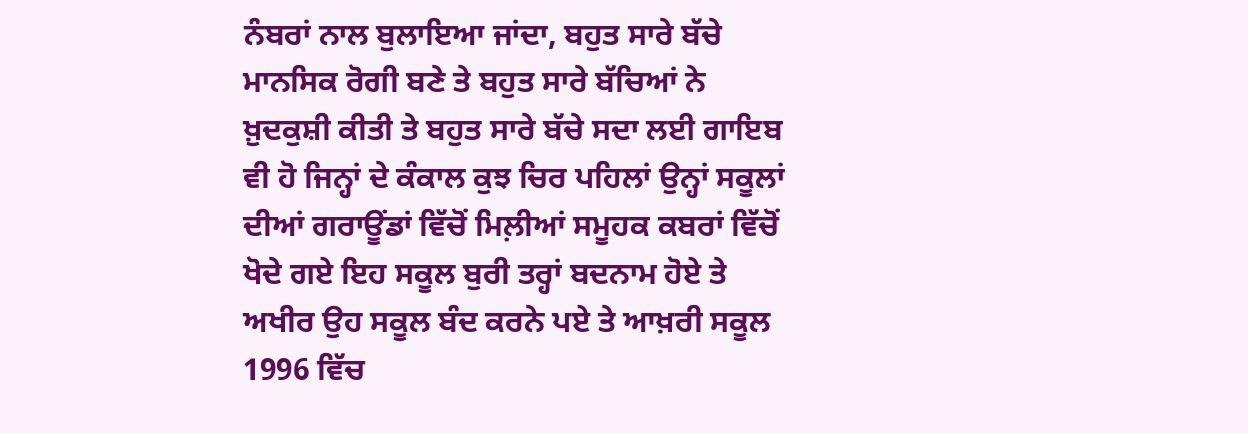ਨੰਬਰਾਂ ਨਾਲ ਬੁਲਾਇਆ ਜਾਂਦਾ, ਬਹੁਤ ਸਾਰੇ ਬੱਚੇ ਮਾਨਸਿਕ ਰੋਗੀ ਬਣੇ ਤੇ ਬਹੁਤ ਸਾਰੇ ਬੱਚਿਆਂ ਨੇ ਖ਼ੁਦਕੁਸ਼ੀ ਕੀਤੀ ਤੇ ਬਹੁਤ ਸਾਰੇ ਬੱਚੇ ਸਦਾ ਲਈ ਗਾਇਬ ਵੀ ਹੋ ਜਿਨ੍ਹਾਂ ਦੇ ਕੰਕਾਲ ਕੁਝ ਚਿਰ ਪਹਿਲਾਂ ਉਨ੍ਹਾਂ ਸਕੂਲਾਂ ਦੀਆਂ ਗਰਾਊਂਡਾਂ ਵਿੱਚੋਂ ਮਿਲ਼ੀਆਂ ਸਮੂਹਕ ਕਬਰਾਂ ਵਿੱਚੋਂ ਖੋਦੇ ਗਏ ਇਹ ਸਕੂਲ ਬੁਰੀ ਤਰ੍ਹਾਂ ਬਦਨਾਮ ਹੋਏ ਤੇ ਅਖੀਰ ਉਹ ਸਕੂਲ ਬੰਦ ਕਰਨੇ ਪਏ ਤੇ ਆਖ਼ਰੀ ਸਕੂਲ 1996 ਵਿੱਚ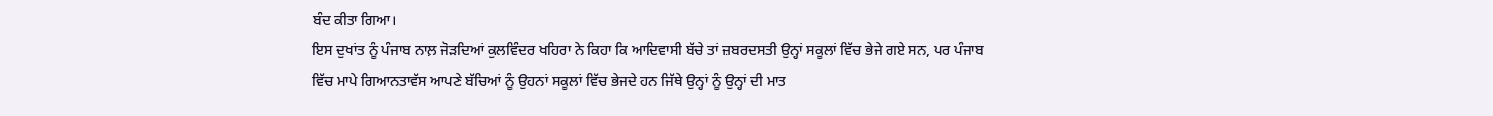ਬੰਦ ਕੀਤਾ ਗਿਆ।
ਇਸ ਦੁਖਾਂਤ ਨੂੰ ਪੰਜਾਬ ਨਾਲ਼ ਜੋੜਦਿਆਂ ਕੁਲਵਿੰਦਰ ਖਹਿਰਾ ਨੇ ਕਿਹਾ ਕਿ ਆਦਿਵਾਸੀ ਬੱਚੇ ਤਾਂ ਜ਼ਬਰਦਸਤੀ ਉਨ੍ਹਾਂ ਸਕੂਲਾਂ ਵਿੱਚ ਭੇਜੇ ਗਏ ਸਨ, ਪਰ ਪੰਜਾਬ ਵਿੱਚ ਮਾਪੇ ਗਿਆਨਤਾਵੱਸ ਆਪਣੇ ਬੱਚਿਆਂ ਨੂੰ ਉਹਨਾਂ ਸਕੂਲਾਂ ਵਿੱਚ ਭੇਜਦੇ ਹਨ ਜਿੱਥੇ ਉਨ੍ਹਾਂ ਨੂੰ ਉਨ੍ਹਾਂ ਦੀ ਮਾਤ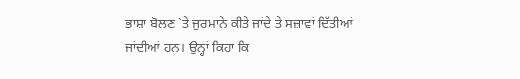ਭਾਸ਼ਾ ਬੋਲਣ `ਤੇ ਜੁਰਮਾਨੇ ਕੀਤੇ ਜਾਂਦੇ ਤੇ ਸਜ਼ਾਵਾਂ ਦਿੱਤੀਆਂ ਜਾਂਦੀਆਂ ਹਨ। ਉਨ੍ਹਾਂ ਕਿਹਾ ਕਿ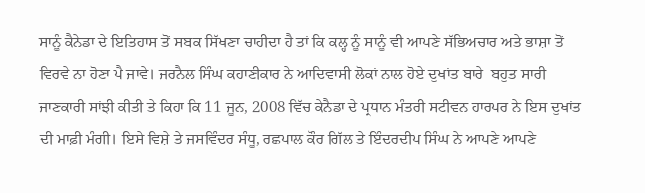ਸਾਨੂੰ ਕੈਨੇਡਾ ਦੇ ਇਤਿਹਾਸ ਤੋਂ ਸਬਕ ਸਿੱਖਣਾ ਚਾਹੀਦਾ ਹੈ ਤਾਂ ਕਿ ਕਲ੍ਹ ਨੂੰ ਸਾਨੂੰ ਵੀ ਆਪਣੇ ਸੱਭਿਅਚਾਰ ਅਤੇ ਭਾਸ਼ਾ ਤੋਂ ਵਿਰਵੇ ਨਾ ਹੋਣਾ ਪੈ ਜਾਵੇ। ਜਰਨੈਲ ਸਿੰਘ ਕਹਾਣੀਕਾਰ ਨੇ ਆਦਿਵਾਸੀ ਲੋਕਾਂ ਨਾਲ ਹੋਏ ਦੁਖਾਂਤ ਬਾਰੇ  ਬਹੁਤ ਸਾਰੀ ਜਾਣਕਾਰੀ ਸਾਂਝੀ ਕੀਤੀ ਤੇ ਕਿਹਾ ਕਿ 11 ਜੂਨ, 2008 ਵਿੱਚ ਕੇਨੈਡਾ ਦੇ ਪ੍ਰਧਾਨ ਮੰਤਰੀ ਸਟੀਵਨ ਹਾਰਪਰ ਨੇ ਇਸ ਦੁਖਾਂਤ ਦੀ ਮਾਫ਼ੀ ਮੰਗੀ। ਇਸੇ ਵਿਸ਼ੇ ਤੇ ਜਸਵਿੰਦਰ ਸੰਧੂ, ਰਛਪਾਲ ਕੌਰ ਗਿੱਲ ਤੇ ਇੰਦਰਦੀਪ ਸਿੰਘ ਨੇ ਆਪਣੇ ਆਪਣੇ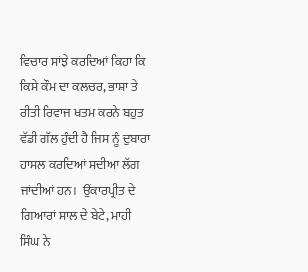ਵਿਚਾਰ ਸਾਂਝੇ ਕਰਦਿਆਂ ਕਿਹਾ ਕਿ ਕਿਸੇ ਕੌਮ ਦਾ ਕਲਚਰ, ਭਾਸ਼ਾ ਤੇ ਰੀਤੀ ਰਿਵਾਜ ਖਤਮ ਕਰਨੇ ਬਹੁਤ ਵੱਡੀ ਗੱਲ ਹੁੰਦੀ ਹੈ ਜਿਸ ਨੂੰ ਦੁਬਾਰਾ ਹਾਸਲ ਕਰਦਿਆਂ ਸਦੀਆ ਲੱਗ ਜਾਂਦੀਆਂ ਹਨ।  ਉਂਕਾਰਪ੍ਰੀਤ ਦੇ ਗਿਆਰਾਂ ਸਾਲ ਦੇ ਬੇਟੇ, ਮਾਹੀ ਸਿੰਘ ਨੇ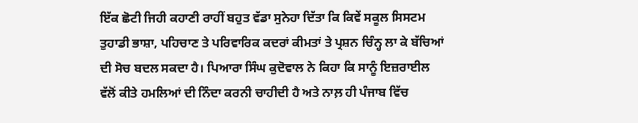ਇੱਕ ਛੋਟੀ ਜਿਹੀ ਕਹਾਣੀ ਰਾਹੀਂ ਬਹੁਤ ਵੱਡਾ ਸੁਨੇਹਾ ਦਿੱਤਾ ਕਿ ਕਿਵੇਂ ਸਕੂਲ ਸਿਸਟਮ ਤੁਹਾਡੀ ਭਾਸ਼ਾ, ਪਹਿਚਾਣ ਤੇ ਪਰਿਵਾਰਿਕ ਕਦਰਾਂ ਕੀਮਤਾਂ ਤੇ ਪ੍ਰਸ਼ਨ ਚਿੰਨ੍ਹ ਲਾ ਕੇ ਬੱਚਿਆਂ ਦੀ ਸੋਚ ਬਦਲ ਸਕਦਾ ਹੈ। ਪਿਆਰਾ ਸਿੰਘ ਕੁਦੋਵਾਲ ਨੇ ਕਿਹਾ ਕਿ ਸਾਨੂੰ ਇਜ਼ਰਾਈਲ ਵੱਲੋਂ ਕੀਤੇ ਹਮਲਿਆਂ ਦੀ ਨਿੰਦਾ ਕਰਨੀ ਚਾਹੀਦੀ ਹੈ ਅਤੇ ਨਾਲ਼ ਹੀ ਪੰਜਾਬ ਵਿੱਚ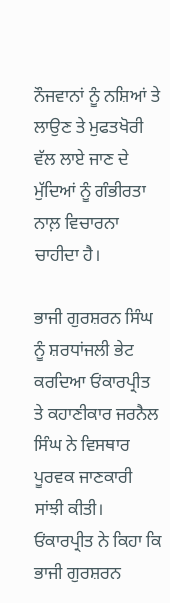ਨੌਜਵਾਨਾਂ ਨੂੰ ਨਸ਼ਿਆਂ ਤੇ ਲਾਉਣ ਤੇ ਮੁਫਤਖੋਰੀ ਵੱਲ ਲਾਏ ਜਾਣ ਦੇ ਮੁੱਦਿਆਂ ਨੂੰ ਗੰਭੀਰਤਾ ਨਾਲ਼ ਵਿਚਾਰਨਾ ਚਾਹੀਦਾ ਹੈ।

ਭਾਜੀ ਗੁਰਸ਼ਰਨ ਸਿੰਘ ਨੂੰ ਸ਼ਰਧਾਂਜਲੀ ਭੇਟ ਕਰਦਿਆ ਓਂਕਾਰਪ੍ਰੀਤ ਤੇ ਕਹਾਣੀਕਾਰ ਜਰਨੈਲ ਸਿੰਘ ਨੇ ਵਿਸਥਾਰ ਪੂਰਵਕ ਜਾਣਕਾਰੀ ਸਾਂਝੀ ਕੀਤੀ। ਓਂਕਾਰਪ੍ਰੀਤ ਨੇ ਕਿਹਾ ਕਿ ਭਾਜੀ ਗੁਰਸ਼ਰਨ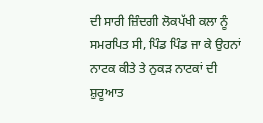ਦੀ ਸਾਰੀ ਜ਼ਿੰਦਗੀ ਲੋਕਪੱਖੀ ਕਲਾ ਨੂੰ ਸਮਰਪਿਤ ਸੀ, ਪਿੰਡ ਪਿੰਡ ਜਾ ਕੇ ਉਹਨਾਂ ਨਾਟਕ ਕੀਤੇ ਤੇ ਨੁਕੜ ਨਾਟਕਾਂ ਦੀ ਸ਼ੁਰੂਆਤ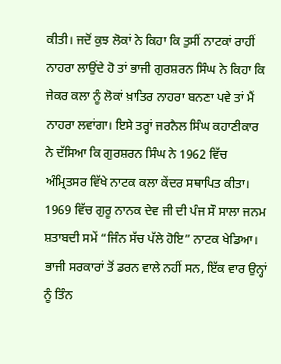ਕੀਤੀ। ਜਦੋਂ ਕੁਝ ਲੋਕਾਂ ਨੇ ਕਿਹਾ ਕਿ ਤੁਸੀਂ ਨਾਟਕਾਂ ਰਾਹੀਂ ਨਾਹਰਾ ਲਾਉਂਦੇ ਹੋ ਤਾਂ ਭਾਜੀ ਗੁਰਸ਼ਰਨ ਸਿੰਘ ਨੇ ਕਿਹਾ ਕਿ ਜੇਕਰ ਕਲਾ ਨੂੰ ਲੋਕਾਂ ਖ਼ਾਤਿਰ ਨਾਹਰਾ ਬਨਣਾ ਪਵੇ ਤਾਂ ਮੈਂ ਨਾਹਰਾ ਲਵਾਂਗਾ। ਇਸੇ ਤਰ੍ਹਾਂ ਜਰਨੈਲ ਸਿੰਘ ਕਹਾਣੀਕਾਰ ਨੇ ਦੱਸਿਆ ਕਿ ਗੁਰਸ਼ਰਨ ਸਿੰਘ ਨੇ 1962 ਵਿੱਚ ਅੰਮ੍ਰਿਤਸਰ ਵਿੱਖੇ ਨਾਟਕ ਕਲਾ ਕੇਂਦਰ ਸਥਾਪਿਤ ਕੀਤਾ। 1969 ਵਿੱਚ ਗੁਰੂ ਨਾਨਕ ਦੇਵ ਜੀ ਦੀ ਪੰਜ ਸੌ ਸਾਲਾ ਜਨਮ ਸ਼ਤਾਬਦੀ ਸਮੇਂ “ਜਿੰਨ ਸੱਚ ਪੱਲੇ ਹੋਇ” ਨਾਟਕ ਖੇਡਿਆ। ਭਾਜੀ ਸਰਕਾਰਾਂ ਤੋਂ ਡਰਨ ਵਾਲੇ ਨਹੀਂ ਸਨ, ਇੱਕ ਵਾਰ ਉਨ੍ਹਾਂ ਨੂੰ ਤਿੰਨ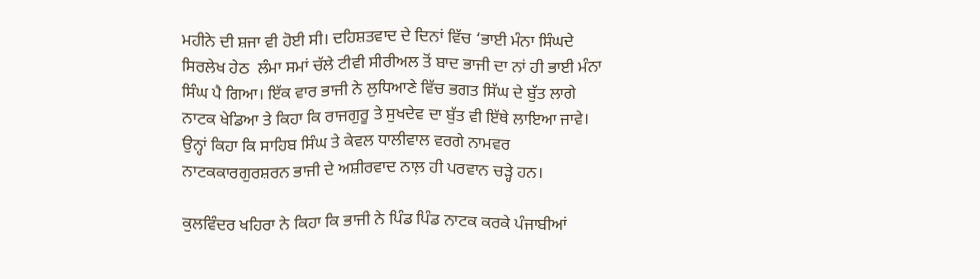ਮਹੀਨੇ ਦੀ ਸ਼ਜਾ ਵੀ ਹੋਈ ਸੀ। ਦਹਿਸ਼ਤਵਾਦ ਦੇ ਦਿਨਾਂ ਵਿੱਚ ‘ਭਾਈ ਮੰਨਾ ਸਿੰਘਦੇ ਸਿਰਲੇਖ ਹੇਠ  ਲੰਮਾ ਸਮਾਂ ਚੱਲੇ ਟੀਵੀ ਸੀਰੀਅਲ ਤੋਂ ਬਾਦ ਭਾਜੀ ਦਾ ਨਾਂ ਹੀ ਭਾਈ ਮੰਨਾ ਸਿੰਘ ਪੈ ਗਿਆ। ਇੱਕ ਵਾਰ ਭਾਜੀ ਨੇ ਲੁਧਿਆਣੇ ਵਿੱਚ ਭਗਤ ਸਿੱਘ ਦੇ ਬੁੱਤ ਲਾਗੇ ਨਾਟਕ ਖੇਡਿਆ ਤੇ ਕਿਹਾ ਕਿ ਰਾਜਗੁਰੂ ਤੇ ਸੁਖਦੇਵ ਦਾ ਬੁੱਤ ਵੀ ਇੱਥੇ ਲਾਇਆ ਜਾਵੇ। ਉਨ੍ਹਾਂ ਕਿਹਾ ਕਿ ਸਾਹਿਬ ਸਿੰਘ ਤੇ ਕੇਵਲ ਧਾਲੀਵਾਲ ਵਰਗੇ ਨਾਮਵਰ ਨਾਟਕਕਾਰਗੁਰਸ਼ਰਨ ਭਾਜੀ ਦੇ ਅਸ਼ੀਰਵਾਦ ਨਾਲ਼ ਹੀ ਪਰਵਾਨ ਚੜ੍ਹੇ ਹਨ।

ਕੁਲਵਿੰਦਰ ਖਹਿਰਾ ਨੇ ਕਿਹਾ ਕਿ ਭਾਜੀ ਨੇ ਪਿੰਡ ਪਿੰਡ ਨਾਟਕ ਕਰਕੇ ਪੰਜਾਬੀਆਂ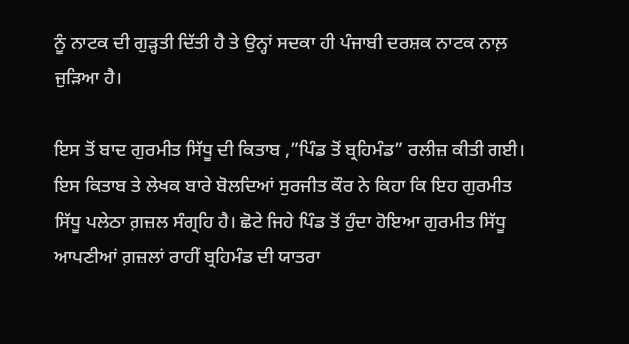ਨੂੰ ਨਾਟਕ ਦੀ ਗੁੜ੍ਹਤੀ ਦਿੱਤੀ ਹੈ ਤੇ ਉਨ੍ਹਾਂ ਸਦਕਾ ਹੀ ਪੰਜਾਬੀ ਦਰਸ਼ਕ ਨਾਟਕ ਨਾਲ਼ ਜੁੜਿਆ ਹੈ।

ਇਸ ਤੋਂ ਬਾਦ ਗੁਰਮੀਤ ਸਿੱਧੂ ਦੀ ਕਿਤਾਬ ,”ਪਿੰਡ ਤੋਂ ਬ੍ਰਹਿਮੰਡ” ਰਲੀਜ਼ ਕੀਤੀ ਗਈ। ਇਸ ਕਿਤਾਬ ਤੇ ਲੇਖਕ ਬਾਰੇ ਬੋਲਦਿਆਂ ਸੁਰਜੀਤ ਕੌਰ ਨੇ ਕਿਹਾ ਕਿ ਇਹ ਗੁਰਮੀਤ ਸਿੱਧੂ ਪਲੇਠਾ ਗ਼ਜ਼ਲ ਸੰਗ੍ਰਹਿ ਹੈ। ਛੋਟੇ ਜਿਹੇ ਪਿੰਡ ਤੋਂ ਹੁੰਦਾ ਹੋਇਆ ਗੁਰਮੀਤ ਸਿੱਧੂ ਆਪਣੀਆਂ ਗ਼ਜ਼ਲਾਂ ਰਾਹੀਂ ਬ੍ਰਹਿਮੰਡ ਦੀ ਯਾਤਰਾ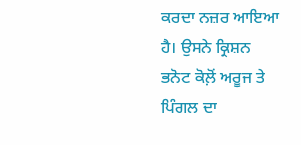ਕਰਦਾ ਨਜ਼ਰ ਆਇਆ ਹੈ। ਉਸਨੇ ਕ੍ਰਿਸ਼ਨ ਭਨੋਟ ਕੋਲ਼ੋਂ ਅਰੂਜ ਤੇ ਪਿੰਗਲ ਦਾ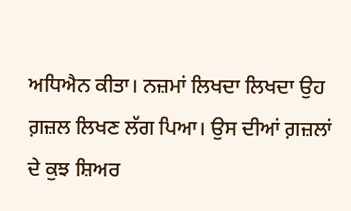ਅਧਿਐਨ ਕੀਤਾ। ਨਜ਼ਮਾਂ ਲਿਖਦਾ ਲਿਖਦਾ ਉਹ ਗ਼ਜ਼ਲ ਲਿਖਣ ਲੱਗ ਪਿਆ। ਉਸ ਦੀਆਂ ਗ਼ਜ਼ਲਾਂ ਦੇ ਕੁਝ ਸ਼ਿਅਰ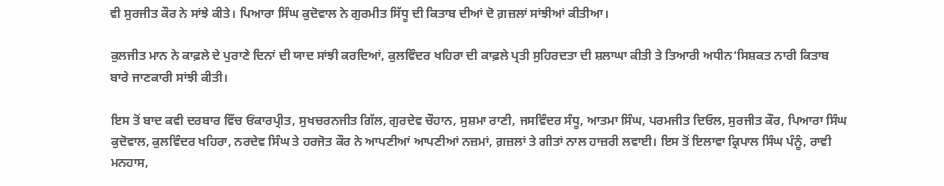ਵੀ ਸੁਰਜੀਤ ਕੌਰ ਨੇ ਸਾਂਝੇ ਕੀਤੇ। ਪਿਆਰਾ ਸਿੰਘ ਕੁਦੋਵਾਲ ਨੇ ਗੁਰਮੀਤ ਸਿੱਧੂ ਦੀ ਕਿਤਾਬ ਦੀਆਂ ਦੋ ਗ਼ਜ਼ਲਾਂ ਸਾਂਝੀਆਂ ਕੀਤੀਆ।

ਕੁਲਜੀਤ ਮਾਨ ਨੇ ਕਾਫ਼ਲੇ ਦੇ ਪੁਰਾਣੇ ਦਿਨਾਂ ਦੀ ਯਾਦ ਸਾਂਝੀ ਕਰਦਿਆਂ, ਕੁਲਵਿੰਦਰ ਖਹਿਰਾ ਦੀ ਕਾਫ਼ਲੇ ਪ੍ਰਤੀ ਸੁਹਿਰਦਤਾ ਦੀ ਸ਼ਲਾਘਾ ਕੀਤੀ ਤੇ ਤਿਆਰੀ ਅਧੀਨ‘ਸਿਸ਼ਕਤ ਨਾਰੀ ਕਿਤਾਬ ਬਾਰੇ ਜਾਣਕਾਰੀ ਸਾਂਝੀ ਕੀਤੀ।

ਇਸ ਤੋਂ ਬਾਦ ਕਵੀ ਦਰਬਾਰ ਵਿੱਚ ਓਂਕਾਰਪ੍ਰੀਤ, ਸੁਖਚਰਨਜੀਤ ਗਿੱਲ, ਗੁਰਦੇਵ ਚੌਹਾਨ, ਸੁਸ਼ਮਾ ਰਾਣੀ, ਜਸਵਿੰਦਰ ਸੰਧੂ, ਆਤਮਾ ਸਿੰਘ, ਪਰਮਜੀਤ ਦਿਓਲ, ਸੁਰਜੀਤ ਕੌਰ, ਪਿਆਰਾ ਸਿੰਘ ਕੁਦੋਵਾਲ, ਕੁਲਵਿੰਦਰ ਖਹਿਰਾ, ਨਰਦੇਵ ਸਿੰਘ ਤੇ ਹਰਜੋਤ ਕੌਰ ਨੇ ਆਪਣੀਆਂ ਆਪਣੀਆਂ ਨਜ਼ਮਾਂ, ਗ਼ਜ਼ਲਾਂ ਤੇ ਗੀਤਾਂ ਨਾਲ ਹਾਜ਼ਰੀ ਲਵਾਈ। ਇਸ ਤੋਂ ਇਲਾਵਾ ਕ੍ਰਿਪਾਲ ਸਿੰਘ ਪੰਨੂੰ, ਰਾਵੀ ਮਨਹਾਸ,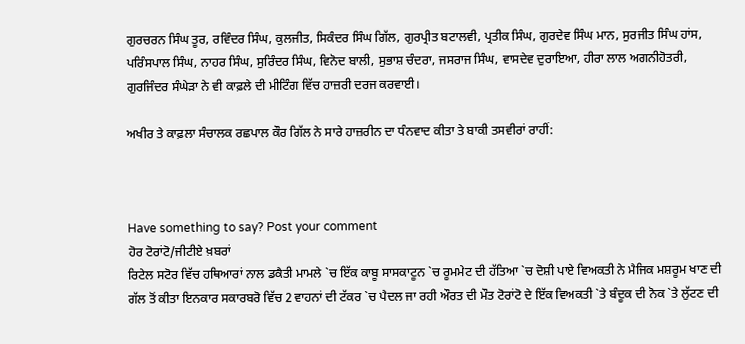ਗੁਰਚਰਨ ਸਿੰਘ ਤੂਰ, ਰਵਿੰਦਰ ਸਿੰਘ, ਕੁਲਜੀਤ, ਸਿਕੰਦਰ ਸਿੰਘ ਗਿੱਲ, ਗੁਰਪ੍ਰੀਤ ਬਟਾਲਵੀ, ਪ੍ਰਤੀਕ ਸਿੰਘ, ਗੁਰਦੇਵ ਸਿੰਘ ਮਾਨ, ਸੁਰਜੀਤ ਸਿੰਘ ਹਾਂਸ, ਪਰਿੰਸਪਾਲ ਸਿੰਘ, ਨਾਹਰ ਸਿੰਘ, ਸੁਰਿੰਦਰ ਸਿੰਘ, ਵਿਨੋਦ ਬਾਲੀ, ਸੁਭਾਸ਼ ਚੰਦਰਾ, ਜਸਰਾਜ ਸਿੰਘ, ਵਾਸਦੇਵ ਦੁਰਾਇਆ, ਹੀਰਾ ਲਾਲ ਅਗਨੀਹੋਤਰੀ, ਗੁਰਜਿੰਦਰ ਸੰਘੇੜਾ ਨੇ ਵੀ ਕਾਫ਼ਲੇ ਦੀ ਮੀਟਿੰਗ ਵਿੱਚ ਹਾਜ਼ਰੀ ਦਰਜ ਕਰਵਾਈ।

ਅਖੀਰ ਤੇ ਕਾਫ਼ਲਾ ਸੰਚਾਲਕ ਰਛਪਾਲ ਕੌਰ ਗਿੱਲ ਨੇ ਸਾਰੇ ਹਾਜ਼ਰੀਨ ਦਾ ਧੰਨਵਾਦ ਕੀਤਾ ਤੇ ਬਾਕੀ ਤਸਵੀਰਾਂ ਰਾਹੀਂ:



Have something to say? Post your comment
ਹੋਰ ਟੋਰਾਂਟੋ/ਜੀਟੀਏ ਖ਼ਬਰਾਂ
ਰਿਟੇਲ ਸਟੋਰ ਵਿੱਚ ਹਥਿਆਰਾਂ ਨਾਲ ਡਕੈਤੀ ਮਾਮਲੇ `ਚ ਇੱਕ ਕਾਬੂ ਸਾਸਕਾਟੂਨ `ਚ ਰੂਮਮੇਟ ਦੀ ਹੱਤਿਆ `ਚ ਦੋਸ਼ੀ ਪਾਏ ਵਿਅਕਤੀ ਨੇ ਮੈਜਿਕ ਮਸ਼ਰੂਮ ਖਾਣ ਦੀ ਗੱਲ ਤੋਂ ਕੀਤਾ ਇਨਕਾਰ ਸਕਾਰਬਰੋ ਵਿੱਚ 2 ਵਾਹਨਾਂ ਦੀ ਟੱਕਰ `ਚ ਪੈਦਲ ਜਾ ਰਹੀ ਔਰਤ ਦੀ ਮੌਤ ਟੋਰਾਂਟੋ ਦੇ ਇੱਕ ਵਿਅਕਤੀ `ਤੇ ਬੰਦੂਕ ਦੀ ਨੋਕ `ਤੇ ਲੁੱਟਣ ਦੀ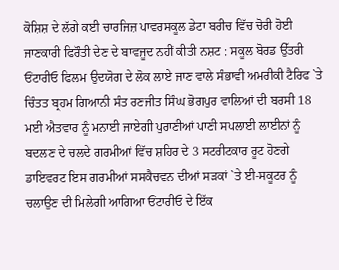ਕੋਸ਼ਿਸ਼ ਦੇ ਲੱਗੇ ਕਈ ਚਾਰਜਿਜ਼ ਪਾਵਰਸਕੂਲ ਡੇਟਾ ਬਰੀਚ ਵਿੱਚ ਚੋਰੀ ਹੋਈ ਜਾਣਕਾਰੀ ਫਿਰੌਤੀ ਦੇਣ ਦੇ ਬਾਵਜੂਦ ਨਹੀਂ ਕੀਤੀ ਨਸ਼ਟ : ਸਕੂਲ ਬੋਰਡ ਉੱਤਰੀ ਓਂਟਾਰੀਓ ਫਿਲਮ ਉਦਯੋਗ ਦੇ ਲੋਕ ਲਾਏ ਜਾਣ ਵਾਲੇ ਸੰਭਾਵੀ ਅਮਰੀਕੀ ਟੈਰਿਫ `ਤੇ ਚਿੰਤਤ ਬ੍ਰਹਮ ਗਿਆਨੀ ਸੰਤ ਰਣਜੀਤ ਸਿੰਘ ਭੋਗਪੁਰ ਵਾਲਿਆਂ ਦੀ ਬਰਸੀ 18 ਮਈ ਐਤਵਾਰ ਨੂੰ ਮਨਾਈ ਜਾਏਗੀ ਪੁਰਾਣੀਆਂ ਪਾਣੀ ਸਪਲਾਈ ਲਾਈਨਾਂ ਨੂੰ ਬਦਲਣ ਦੇ ਚਲਦੇ ਗਰਮੀਆਂ ਵਿੱਚ ਸ਼ਹਿਰ ਦੇ 3 ਸਟਰੀਟਕਾਰ ਰੂਟ ਹੋਣਗੇ ਡਾਇਵਰਟ ਇਸ ਗਰਮੀਆਂ ਸਸਕੈਚਵਨ ਦੀਆਂ ਸੜਕਾਂ `ਤੇ ਈ-ਸਕੂਟਰ ਨੂੰ ਚਲਾਉਣ ਦੀ ਮਿਲੇਗੀ ਆਗਿਆ ਓਂਟਾਰੀਓ ਦੇ ਇੱਕ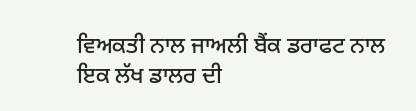ਵਿਅਕਤੀ ਨਾਲ ਜਾਅਲੀ ਬੈਂਕ ਡਰਾਫਟ ਨਾਲ ਇਕ ਲੱਖ ਡਾਲਰ ਦੀ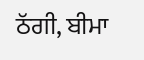ਠੱਗੀ, ਬੀਮਾ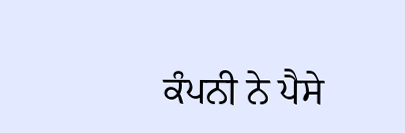ਕੰਪਨੀ ਨੇ ਪੈਸੇ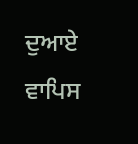ਦੁਆਏ ਵਾਪਿਸ